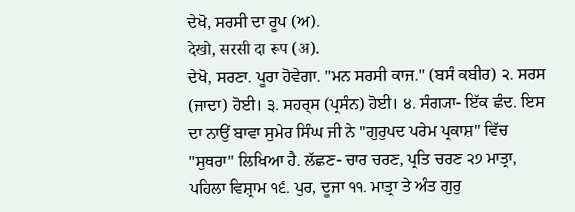ਦੇਖੋ, ਸਰਸੀ ਦਾ ਰੂਪ (ਅ).
देखो, सरसी दा रूप (अ).
ਦੇਖੋ, ਸਰਣਾ. ਪੂਰਾ ਹੋਵੇਗਾ. "ਮਨ ਸਰਸੀ ਕਾਜ." (ਬਸੰ ਕਬੀਰ) ੨. ਸਰਸ (ਜਾਦਾ) ਹੋਈ। ੩. ਸਹਰ੍ਸ (ਪ੍ਰਸੰਨ) ਹੋਈ। ੪. ਸੰਗ੍ਯਾ- ਇੱਕ ਛੰਦ. ਇਸ ਦਾ ਨਾਉਂ ਬਾਵਾ ਸੁਮੇਰ ਸਿੰਘ ਜੀ ਨੇ "ਗੁਰੁਪਦ ਪਰੇਮ ਪ੍ਰਕਾਸ਼" ਵਿੱਚ "ਸੁਥਰਾ" ਲਿਖਿਆ ਹੈ. ਲੱਛਣ- ਚਾਰ ਚਰਣ, ਪ੍ਰਤਿ ਚਰਣ ੨੭ ਮਾਤ੍ਰਾ, ਪਹਿਲਾ ਵਿਸ਼੍ਰਾਮ ੧੬. ਪੁਰ, ਦੂਜਾ ੧੧. ਮਾਤ੍ਰਾ ਤੇ ਅੰਤ ਗੁਰੁ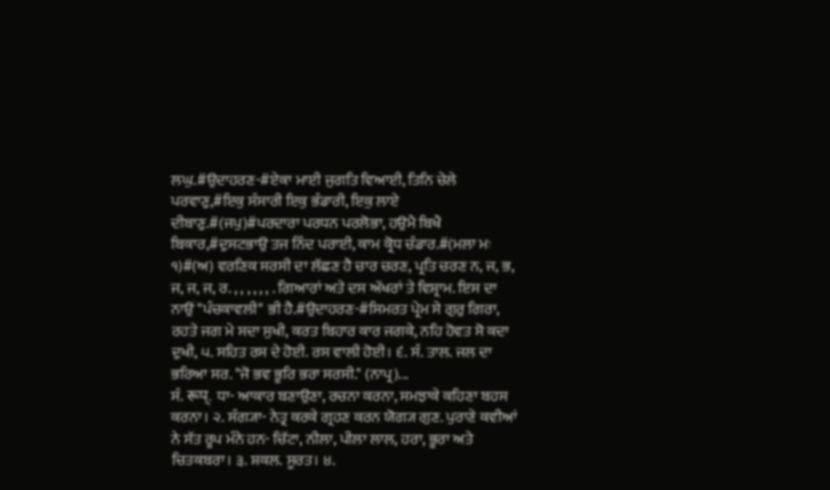ਲਘੁ.#ਉਦਾਹਰਣ-#ਏਕਾ ਮਾਈ ਜੁਗਤਿ ਵਿਆਈ, ਤਿਨਿ ਚੇਲੇ ਪਰਵਾਣੁ,#ਇਕੁ ਸੰਸਾਰੀ ਇਕੁ ਭੰਡਾਰੀ, ਇਕੁ ਲਾਏ ਦੀਬਾਣੁ.#(ਜਪੁ)#ਪਰਦਾਰਾ ਪਰਧਨ ਪਰਲੋਭਾ, ਹਉਮੈ ਬਿਖੈ ਬਿਕਾਰ,#ਦੁਸਟਭਾਉ ਤਜ ਨਿੰਦ ਪਰਾਈ, ਕਾਮ ਕ੍ਰੋਧ ਚੰਡਾਰ.#(ਮਲਾ ਮਃ ੧)#(ਅ) ਵਰਣਿਕ ਸਰਸੀ ਦਾ ਲੱਛਣ ਹੈ ਚਾਰ ਚਰਣ, ਪ੍ਰਤਿ ਚਰਣ ਨ, ਜ, ਭ, ਜ, ਜ, ਜ, ਰ. , , , , , , . ਗਿਆਰਾਂ ਅਤੇ ਦਸ ਅੱਖਰਾਂ ਤੇ ਵਿਸ਼੍ਰਾਮ. ਇਸ ਦਾ ਨਾਉਂ "ਪੰਚਕਾਵਲੀ" ਭੀ ਹੈ.#ਉਦਾਹਰਣ-#ਸਿਮਰਤ ਪ੍ਰੇਮ ਸੇ ਗੁਰੁ ਗਿਰਾ, ਰਹਤੇ ਜਗ ਮੇ ਸਦਾ ਸੁਖੀ, ਕਰਤ ਬਿਹਾਰ ਕਾਰ ਜਗਕੇ, ਨਹਿ ਹੋਵਤ ਸੋ ਕਦਾ ਦੁਖੀ, ੫. ਸਹਿਤ ਰਸ ਦੇ ਹੋਈ. ਰਸ ਵਾਲੀ ਹੋਈ। ੬. ਸੰ. ਤਾਲ. ਜਲ ਦਾ ਭਰਿਆ ਸਰ. "ਜੋ ਭਵ ਭੂਰਿ ਭਰਾ ਸਰਸੀ." (ਨਾਪ੍ਰ)...
ਸੰ. रूप्. ਧਾ- ਆਕਾਰ ਬਣਾਉਣਾ, ਰਚਨਾ ਕਰਨਾ, ਸਮਝਾਕੇ ਕਹਿਣਾ ਬਹਸ ਕਰਨਾ। ੨. ਸੰਗ੍ਯਾ- ਨੇਤ੍ਰ ਕਰਕੇ ਗ੍ਰਹਣ ਕਰਨ ਯੋਗ੍ਯ ਗੁਣ. ਪੁਰਾਣੇ ਕਵੀਆਂ ਨੇ ਸੱਤ ਰੂਪ ਮੰਨੇ ਹਨ- ਚਿੱਟਾ, ਨੀਲਾ, ਪੀਲਾ ਲਾਲ, ਹਰਾ, ਭੂਰਾ ਅਤੇ ਚਿਤਕਬਰਾ। ੩. ਸ਼ਕਲ. ਸੂਰਤ। ੪.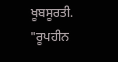ਖੂਬਸੂਰਤੀ. "ਰੂਪਹੀਨ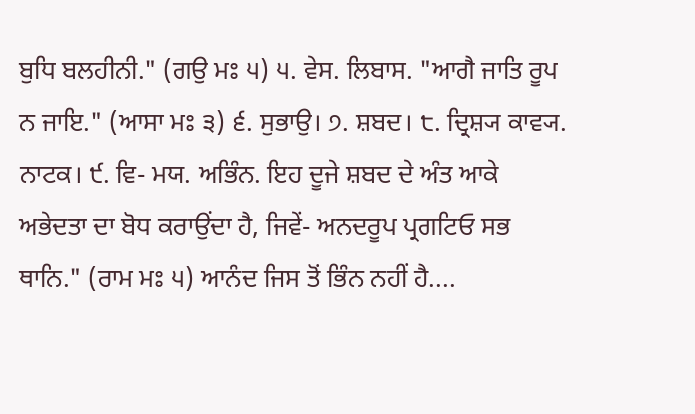ਬੁਧਿ ਬਲਹੀਨੀ." (ਗਉ ਮਃ ੫) ੫. ਵੇਸ. ਲਿਬਾਸ. "ਆਗੈ ਜਾਤਿ ਰੂਪ ਨ ਜਾਇ." (ਆਸਾ ਮਃ ੩) ੬. ਸੁਭਾਉ। ੭. ਸ਼ਬਦ। ੮. ਦ੍ਰਿਸ਼੍ਯ ਕਾਵ੍ਯ. ਨਾਟਕ। ੯. ਵਿ- ਮਯ. ਅਭਿੰਨ. ਇਹ ਦੂਜੇ ਸ਼ਬਦ ਦੇ ਅੰਤ ਆਕੇ ਅਭੇਦਤਾ ਦਾ ਬੋਧ ਕਰਾਉਂਦਾ ਹੈ, ਜਿਵੇਂ- ਅਨਦਰੂਪ ਪ੍ਰਗਟਿਓ ਸਭ ਥਾਨਿ." (ਰਾਮ ਮਃ ੫) ਆਨੰਦ ਜਿਸ ਤੋਂ ਭਿੰਨ ਨਹੀਂ ਹੈ....